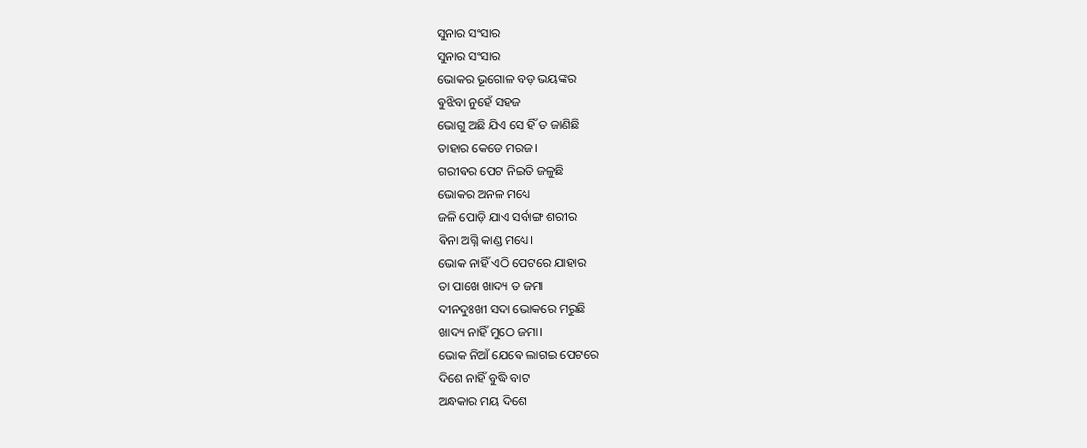ସୁନାର ସଂସାର
ସୁନାର ସଂସାର
ଭୋକର ଭୂଗୋଳ ବଡ଼ ଭୟଙ୍କର
ଵୁଝିବା ନୁହେଁ ସହଜ
ଭୋଗୁ ଅଛି ଯିଏ ସେ ହିଁ ତ ଜାଣିଛି
ତାହାର କେଡେ ମରଜ।
ଗରୀଵର ପେଟ ନିଇତି ଜଳୁଛି
ଭୋକର ଅନଳ ମଧ୍ୟେ
ଜଳି ପୋଡ଼ି ଯାଏ ସର୍ବାଙ୍ଗ ଶରୀର
ଵିନା ଅଗ୍ନି କାଣ୍ଡ ମଧ୍ୟେ।
ଭୋକ ନାହିଁ ଏଠି ପେଟରେ ଯାହାର
ତା ପାଖେ ଖାଦ୍ୟ ତ ଜମା
ଦୀନଦୁଃଖୀ ସଦା ଭୋକରେ ମରୁଛି
ଖାଦ୍ୟ ନାହିଁ ମୁଠେ ଜମା।
ଭୋକ ନିଆଁ ଯେଵେ ଲାଗଇ ପେଟରେ
ଦିଶେ ନାହିଁ ବୁଦ୍ଧି ବାଟ
ଅନ୍ଧକାର ମୟ ଦିଶେ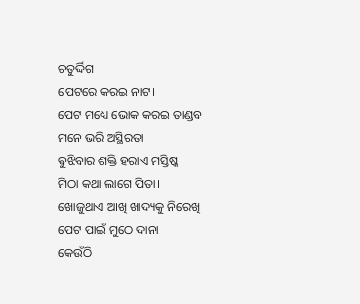ଚତୁର୍ଦ୍ଦିଗ
ପେଟରେ କରଇ ନାଟ।
ପେଟ ମଧ୍ୟେ ଭୋକ କରଇ ତାଣ୍ଡବ
ମନେ ଭରି ଅସ୍ଥିରତା
ଵୁଝିବାର ଶକ୍ତି ହରାଏ ମସ୍ତିଷ୍କ
ମିଠା କଥା ଲାଗେ ପିତା।
ଖୋଜୁଥାଏ ଆଖି ଖାଦ୍ୟକୁ ନିରେଖି
ପେଟ ପାଇଁ ମୁଠେ ଦାନା
କେଉଁଠି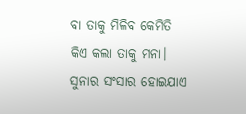ବା ତାକୁ ମିଳିବ କେମିତି
କିଏ କଲା ତାକୁ ମନା।
ସୁନାର ସଂସାର ହୋଇଯାଏ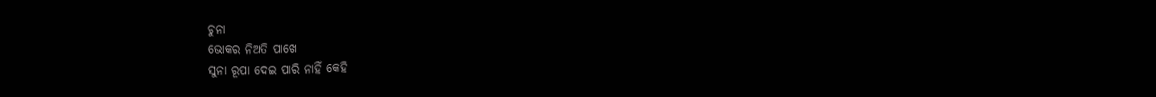ଚୁନା
ଭୋକର ନିଅତି ପାଖେ
ସୁନା ରୂପା ଦେଇ ପାରି ନାହିଁ କେହି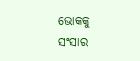ଭୋକକୁ ସଂସାର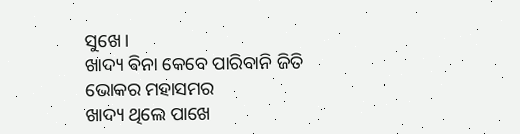ସୁଖେ।
ଖାଦ୍ୟ ଵିନା କେବେ ପାରିବାନି ଜିତି
ଭୋକର ମହାସମର
ଖାଦ୍ୟ ଥିଲେ ପାଖେ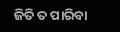ଜିତି ତ ପାରିବା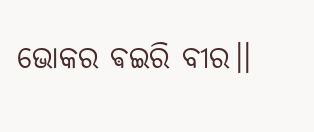ଭୋକର ଵଇରି ବୀର।।